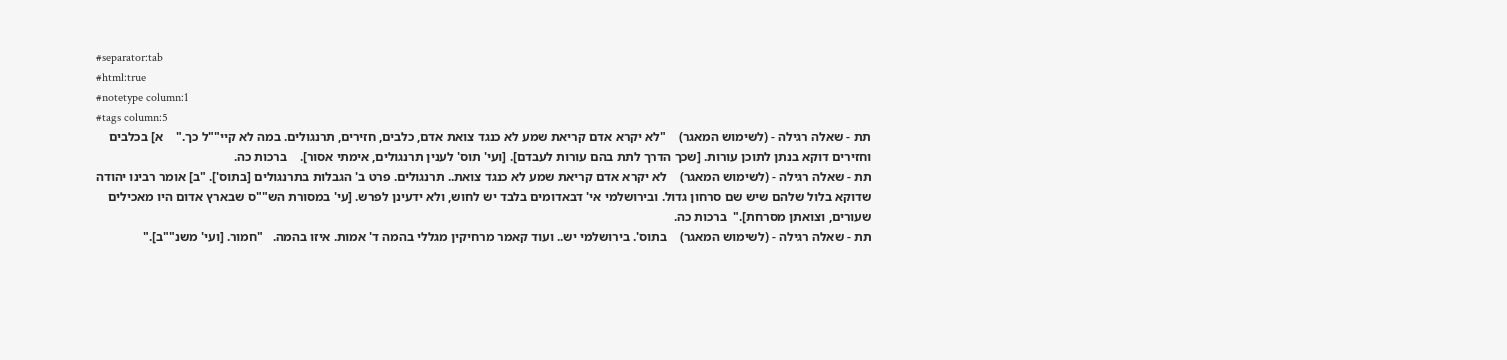#separator:tab
#html:true
#notetype column:1
#tags column:5
תת - שאלה רגילה - (לשימוש המאגר)    "לא יקרא אדם קריאת שמע לא כנגד צואת אדם, כלבים, חזירים, תרנגולים. במה לא קיי""ל כך."    א] בכלבים וחזירים דוקא בנתן לתוכן עורות. [שכך הדרך לתת בהם עורות לעבדם]. [ועי' תוס' לענין תרנגולים, אימתי אסור].    ברכות כה.
תת - שאלה רגילה - (לשימוש המאגר)    לא יקרא אדם קריאת שמע לא כנגד צואת.. תרנגולים. פרט ב' הגבלות בתרנגולים [בתוס']. "ב] אומר רבינו יהודה שדוקא בלול שלהם שיש שם סרחון גדול. ובירושלמי אי' דבאדומים בלבד יש לחוש, ולא ידעינן לפרש. [עי' במסורת הש""ס שבארץ אדום היו מאכילים שעורים, וצואתן מסרחת]."  ברכות כה.
תת - שאלה רגילה - (לשימוש המאגר)    בתוס'. בירושלמי יש.. ועוד קאמר מרחיקין מגללי בהמה ד' אמות. איזו בהמה.   "חמור. [ועי' משנ""ב]."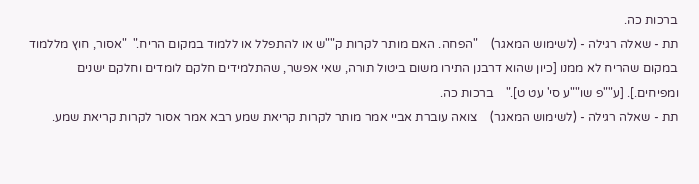ברכות כה.
תת - שאלה רגילה - (לשימוש המאגר)    "הפחה. האם מותר לקרות ק""ש או להתפלל או ללמוד במקום הריח."  "אסור, חוץ מללמוד במקום שהריח לא ממנו [כיון שהוא דרבנן התירו משום ביטול תורה, שאי אפשר, שהתלמידים חלקם לומדים וחלקם ישנים ומפיחים.]. [ע""פ שו""ע סי' עט ט]."    ברכות כה.
תת - שאלה רגילה - (לשימוש המאגר)    צואה עוברת אביי אמר מותר לקרות קריאת שמע רבא אמר אסור לקרות קריאת שמע.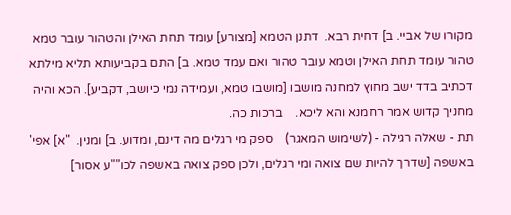מקורו של אביי. ב] דחית רבא.  דתנן הטמא [מצורע] עומד תחת האילן והטהור עובר טמא טהור עומד תחת האילן וטמא עובר טהור ואם עמד טמא. ב] התם בקביעותא תליא מילתא דכתיב בדד ישב מחוץ למחנה מושבו [מושבו טמא, ועמידה נמי כיושב, דקביע]. הכא והיה מחניך קדוש אמר רחמנא והא ליכא.    ברכות כה.
תת - שאלה רגילה - (לשימוש המאגר)    ספק מי רגלים מה דינם, ומדוע. ב] ומנין.  "א] אפי' באשפה [שדרך להיות שם צואה ומי רגלים, ולכן ספק צואה באשפה לכו""ע אסור]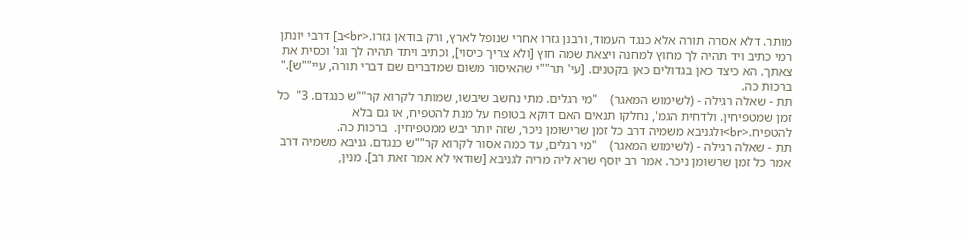מותר. דלא אסרה תורה אלא כנגד העמוד, ורבנן גזרו אחרי שנופל לארץ, ורק בודאן גזרו.<br>ב] דרבי יונתן רמי כתיב ויד תהיה לך מחוץ למחנה ויצאת שמה חוץ [ולא צריך כיסוי], וכתיב ויתד תהיה לך וגו' וכסית את צאתך. הא כיצד כאן בגדולים כאן בקטנים. [עי' תר""י שהאיסור משום שמדברים שם דברי תורה, עיי""ש]."  ברכות כה.
תת - שאלה רגילה - (לשימוש המאגר)    "מי רגלים. מתי נחשב שיבשו, שמותר לקרוא קר""ש כנגדם. 3"  כל זמן שמטפיחין. ולדחית הגמ', נחלקו תנאים האם דוקא בטופח על מנת להטפיח, או גם בלא להטפיח.<br>ולגניבא משמיה דרב כל זמן שרישומן ניכר, שזה יותר יבש ממטפיחין.  ברכות כה.
תת - שאלה רגילה - (לשימוש המאגר)    "מי רגלים, עד כמה אסור לקרוא קר""ש כנגדם. גניבא משמיה דרב אמר כל זמן שרשומן ניכר. אמר רב יוסף שרא ליה מריה לגניבא [שודאי לא אמר זאת רב]. מנין,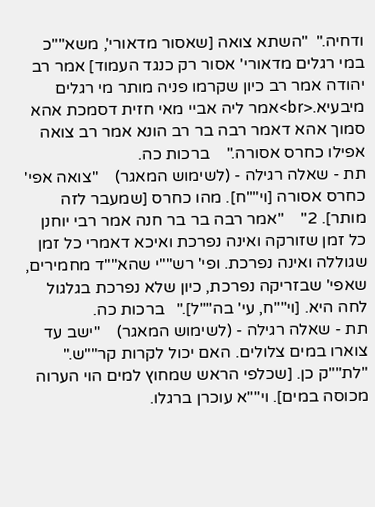ודחיה."  "השתא צואה [שאסור מדאורי', משא""כ במי רגלים מדאורי' אסור רק כנגד העמוד] אמר רב יהודה אמר רב כיון שקרמו פניה מותר מי רגלים מיבעיא.<br>אמר ליה אביי מאי חזית דסמכת אהא סמוך אהא דאמר רבה בר רב הונא אמר רב צואה אפילו כחרס אסורה."    ברכות כה.
תת - שאלה רגילה - (לשימוש המאגר)    "צואה אפי' כחרס אסורה [וי""ח]. מהו כחרס [שמעבר לזה מותר]. 2"    "אמר רבה בר בר חנה אמר רבי יוחנן כל זמן שזורקה ואינה נפרכת ואיכא דאמרי כל זמן שגוללה ואינה נפרכת. ופי' רש""י שהא""ד מחמירים, שאפי' שבזריקה נפרכת, כיון שלא נפרכת בגלגול לחה היא. [וי""ח, עי' בה""ל]."   ברכות כה.
תת - שאלה רגילה - (לשימוש המאגר)    "ישב עד צוארו במים צלולים. האם יכול לקרות קר""ש."   "לת""ק כן. [שכלפי הראש שמחוץ למים הוי הערוה מכוסה במים]. וי""א עוכרן ברגלו.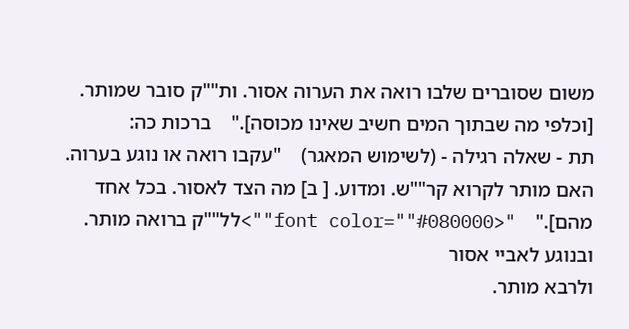משום שסוברים שלבו רואה את הערוה אסור. ות""ק סובר שמותר. [וכלפי מה שבתוך המים חשיב שאינו מכוסה]."    ברכות כה:
תת - שאלה רגילה - (לשימוש המאגר)    "עקבו רואה או נוגע בערוה. האם מותר לקרוא קר""ש. ומדוע. [ ב] מה הצד לאסור. בכל אחד מהם]."    "<font color=""#080000"">לל""ק ברואה מותר. ובנוגע לאביי אסור
ולרבא מותר.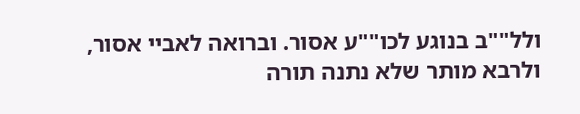ולל""ב בנוגע לכו""ע אסור. וברואה לאביי אסור, ולרבא מותר שלא נתנה תורה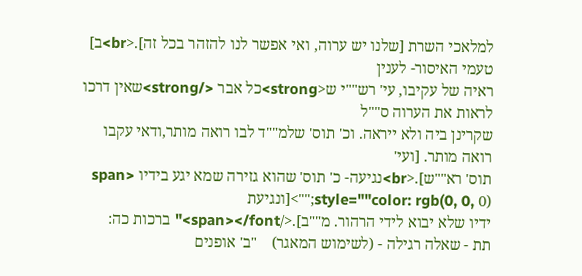למלאכי השרת [שלנו יש ערוה, ואי אפשר לנו להזהר בכל זה].<br>ב] טעמי האיסור- לענין
ראיה של עקיבו, עי' רש""י ש<strong>כל אבר </strong>שאין דרכו לראות את הערוה ס""ל
שקרינן ביה ולא ייראה. וכ' תוס' שלמ""ד לבו רואה מותר,ודאי עקבו רואה מותר. [ועי'
תוס' רא""ש].<br>נגיעה- כ' תוס' שהוא גזירה שמא יגע בידיו <span style=""color: rgb(0, 0, 0);"">[ונגיעת
ידיו שלא יבוא לידי הרהור. מ""ב].</span></font>" ברכות כה:
תת - שאלה רגילה - (לשימוש המאגר)    "ב' אופנים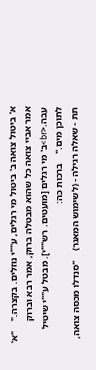א' ביטול צואה ב' ביטול מי רגלים, ע""י נוזלים. בקצרה."    "א' אמר אביי צואה כל שהוא מבטלה ברוק, אמר רבא וברוק עבה.<br>ב' מי רגלים [מועטים. רש""י]. מבטל ע""י שיטיל לתוכן מים."    ברכות כה:
תת - שאלה רגילה - (לשימוש המאגר)    "סנדלו מכסה צואה,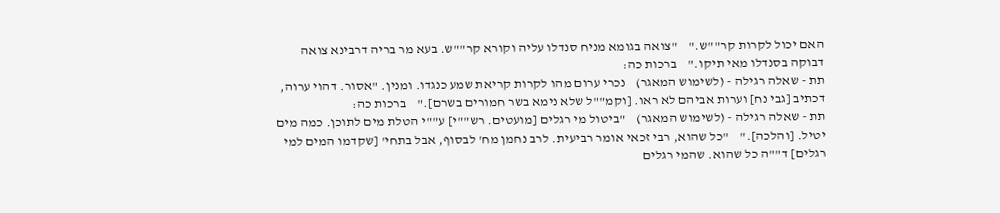האם יכול לקרות קר""ש."    "צואה בגומא מניח סנדלו עליה וקורא קר""ש. בעא מר בריה דרבינא צואה דבוקה בסנדלו מאי תיקו."    ברכות כה:
תת - שאלה רגילה - (לשימוש המאגר)    נכרי ערום מהו לקרות קריאת שמע כנגדו. ומנין. "אסור. דהוי ערוה, דכתיב [גבי נח] וערות אביהם לא ראו. [וקמ""ל שלא נימא בשר חמורים בשרם]."    ברכות כה:
תת - שאלה רגילה - (לשימוש המאגר)    "ביטול מי רגלים [מועטים. רש""י] ע""י הטלת מים לתוכן. כמה מים יטיל. [והלכה]."    "כל שהוא, רבי זכאי אומר רביעית. לרב נחמן מח' לבסוף, אבל בתחי' [שקדמו המים למי רגלים] ד""ה כל שהוא. שהמי רגלים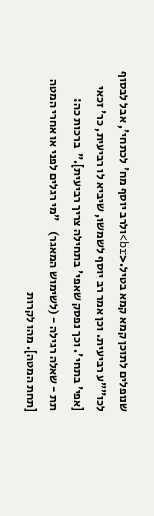שנופלים לתוכן קמא קמא בטיל.<br>ולרב יוסף מח' לכתחי', אבל לבסוף לכו""ע רביעית. וכן אמר רב יוסף לשמשו, שיביא לו רביעית, כר' זכאי [אפי' בתחי'. וכך נפסק שאפי' בתחילה צריך רביעית]."  ברכות כה:
תת - שאלה רגילה - (לשימוש המאגר)    "מי רגלים לפני או אחרי המטה [תחת המטה]. מהו לקרות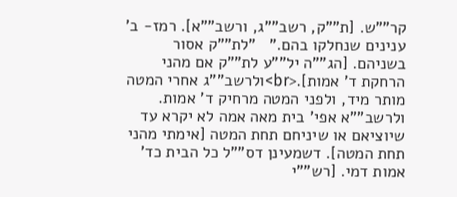קר""ש. [ת""ק, רשב""ג, ורשב""א]. רמז- ב' ענינים שנחלקו בהם."   "לת""ק אסור בשניהם. [הג""ה יל""ע לת""ק אם מהני הרחקת ד' אמות].<br>ולרשב""ג אחרי המטה מותר מיד, ולפני המטה מרחיק ד' אמות. ולרשב""א אפי' בית מאה אמה לא יקרא עד שיוציאם או שיניחם תחת המטה [אימתי מהני תחת המטה]. דשמעינן דס""ל כל הבית כד' אמות דמי. [רש""י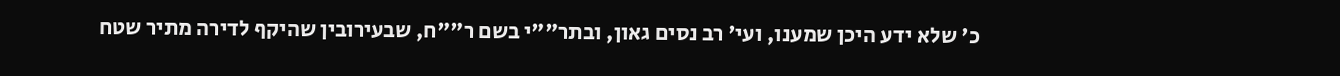כ' שלא ידע היכן שמענו, ועי' רב נסים גאון, ובתר""י בשם ר""ח, שבעירובין שהיקף לדירה מתיר שטח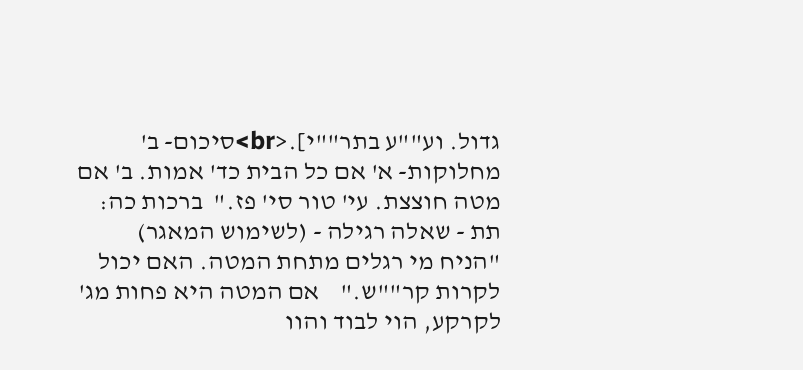גדול. וע""ע בתר""י].<br>סיכום- ב' מחלוקות- א' אם כל הבית כד' אמות. ב' אם מטה חוצצת. עי' טור סי' פז."  ברכות כה:
תת - שאלה רגילה - (לשימוש המאגר)    "הניח מי רגלים מתחת המטה. האם יכול לקרות קר""ש."    אם המטה היא פחות מג' לקרקע, הוי לבוד והוו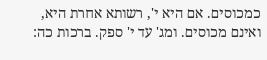כמכוסים. אם היא י', רשותא אחרת היא, ואינם מכוסים. ומג' עד י' ספק. ברכות כה: